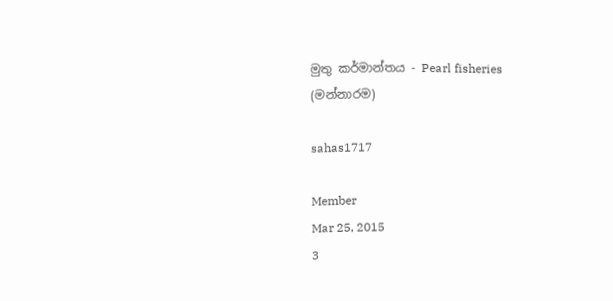මුතු කර්මාන්තය - Pearl fisheries (මන්නාරම)

sahas1717

Member
Mar 25, 2015
3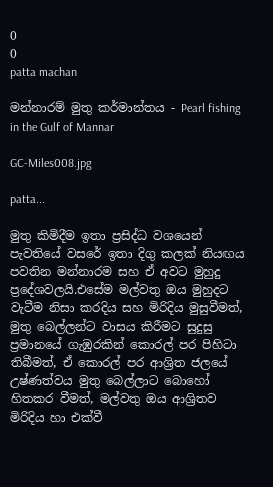0
0
patta machan

මන්නාරම් මුතු කර්මාන්තය - Pearl fishing in the Gulf of Mannar

GC-Miles008.jpg

patta...

මුතු කිමිදීම ඉතා ප්‍රසිද්ධ වශයෙන් පැවතියේ වසරේ ඉතා දිගු කලක් නියඟය පවතින මන්නාරම සහ ඒ අවට මුහුදු ප්‍රදේශවලයි.එසේම මල්වතු ඔය මුහුදට වැටීම නිසා කරදිය සහ මිරිදිය මුසුවීමත්, මුතු බෙල්ලන්ට වාසය කිරීමට සුදුසු ප්‍රමානයේ ගැඹුරකින් කොරල් පර පිහිටා තිබීමත්, ඒ කොරල් පර ආශ්‍රිත ජලයේ උෂ්ණත්වය මුතු බෙල්ලාට බොහෝ හිතකර වීමත්, මල්වතු ඔය ආශ්‍රිතව මිරිදිය හා එක්වී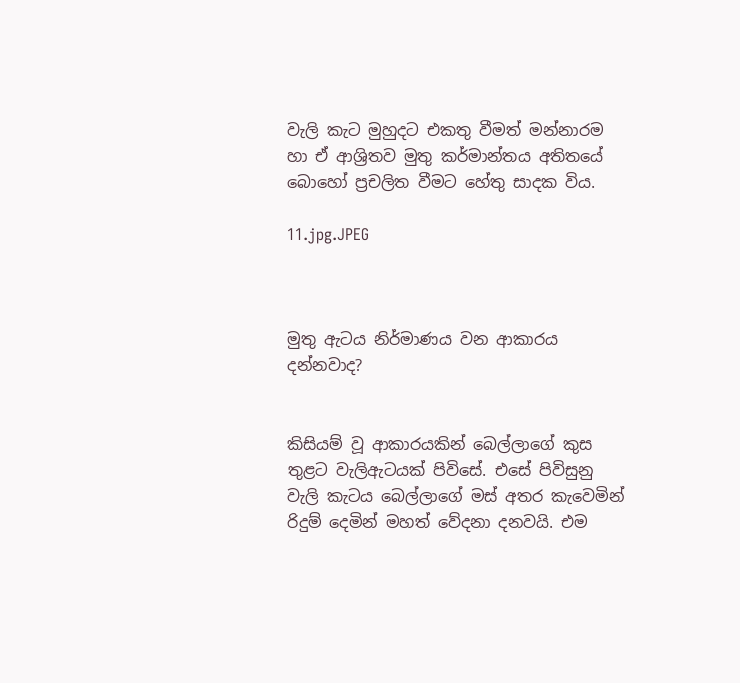වැලි කැට මුහුදට එකතු වීමත් මන්නාරම හා ඒ ආශ්‍රිතව මුතු කර්මාන්තය අතිතයේ බොහෝ ප්‍රචලිත වීමට හේතු සාදක විය.

11.jpg.JPEG



මුතු ඇටය නිර්මාණය වන ආකාරය දන්නවාද?


කිසියම් වූ ආකාරයකින් බෙල්ලාගේ කුස තුළට වැලිඇටයක් පිවිසේ. එසේ පිවිසුනු වැලි කැටය බෙල්ලාගේ මස් අතර කැවෙමින් රිදුම් දෙමින් මහත් වේදනා දනවයි. එම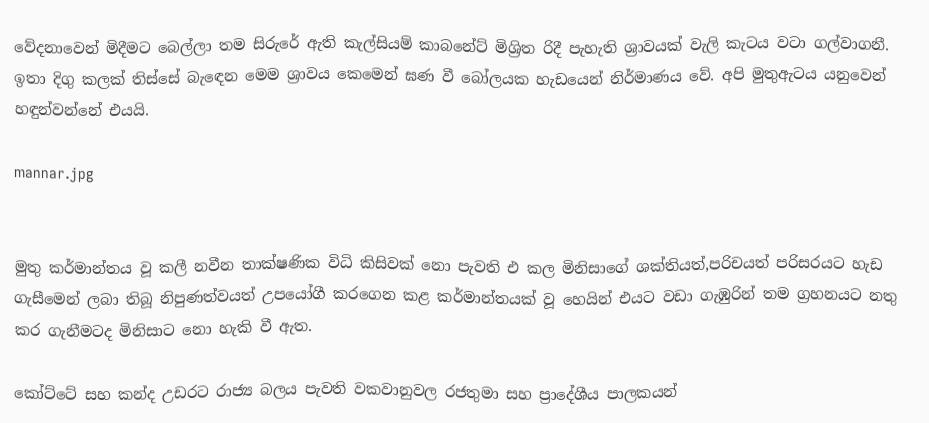වේදනාවෙන් මිදීමට බෙල්ලා තම සිරුරේ ඇති කැල්සියම් කාබනේට් මිශ්‍රිත රිදී පැහැති ශ්‍රාවයක් වැලි කැටය වටා ගල්වාගනී. ඉතා දිගු කලක් තිස්සේ බැඳෙන මෙම ශ්‍රාවය කෙමෙන් ඝණ වී බෝලයක හැඩයෙන් නිර්මාණය වේ. අපි මුතුඇටය යනුවෙන් හඳුන්වන්නේ එයයි.

mannar.jpg


මුතු කර්මාන්තය වූ කලී නවීන තාක්ෂණික විධි කිසිවක් නො පැවති එ කල මිනිසාගේ ශක්තියත්,පරිචයත් පරිසරයට හැඩ ගැසීමෙන් ලබා තිබූ නිපුණත්වයත් උපයෝගී කරගෙන කළ කර්මාන්තයක් වූ හෙයින් එයට වඩා ගැඹුරින් තම ග්‍රහනයට නතු කර ගැනීමටද මිනිසාට නො හැකි වී ඇත.

කෝට්ටේ සහ කන්ද උඩරට රාජ්‍ය බලය පැවති වකවානුවල රජතුමා සහ ප්‍රාදේශීය පාලකයන්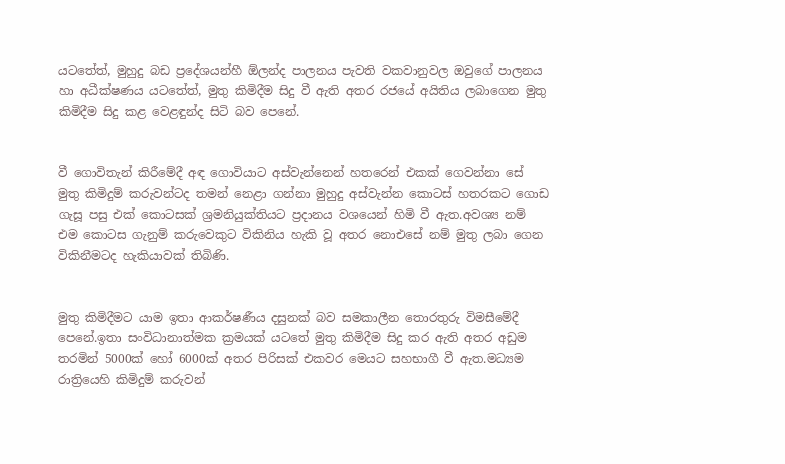යටතේත්, මුහුදු බඩ ප්‍රදේශයන්හී ඕලන්ද පාලනය පැවති වකවානුවල ඔවුගේ පාලනය හා අධීක්ෂණය යටතේත්, මුතු කිමිදීම සිදු වී ඇති අතර රජයේ අයිතිය ලබාගෙන මුතු කිමිදීම සිදු කළ වෙළඳුන්ද සිටි බව පෙනේ.


වී ගොවිතැන් කිරීමේදී අඳ ගොවියාට අස්වැන්නෙන් හතරෙන් එකක් ගෙවන්නා සේ මුතු කිමිදුම් කරුවන්ටද තමන් නෙළා ගන්නා මුහුදු අස්වැන්න කොටස් හතරකට ගොඩ ගැසූ පසු එක් කොටසක් ශ්‍රමනියුක්තියට ප්‍රදානය වශයෙන් හිමි වී ඇත.අවශ්‍ය නම් එම කොටස ගැනුම් කරුවෙකුට විකිනිය හැකි වූ අතර නොඑසේ නම් මුතු ලබා ගෙන විකිනීමටද හැකියාවක් තිබිණි.


මුතු කිමිදීමට යාම ඉතා ආකර්ෂණීය දසුනක් බව සමකාලීන තොරතුරු විමසීමේදී පෙනේ.ඉතා සංවිධානාත්මක ක්‍රමයක් යටතේ මුතු කිමිදීම සිදු කර ඇති අතර අඩුම තරමින් 5000ක් හෝ 6000ක් අතර පිරිසක් එකවර මෙයට සහභාගී වී ඇත.මධ්‍යම රාත්‍රියෙහි කිමිදුම් කරුවන්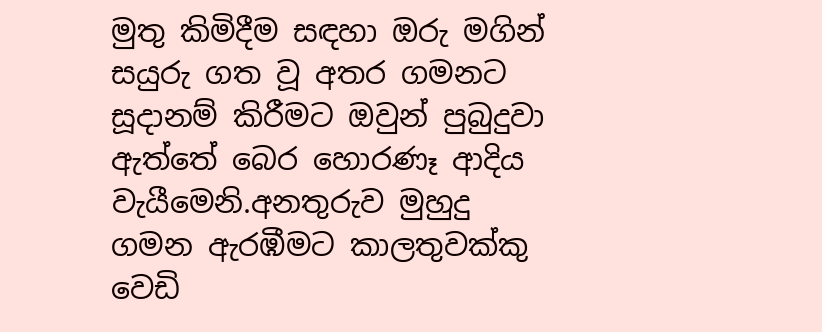මුතු කිමිදීම සඳහා ඔරු මගින් සයුරු ගත වූ අතර ගමනට සූදානම් කිරීමට ඔවුන් පුබුදුවා ඇත්තේ බෙර හොරණෑ ආදිය වැයීමෙනි.අනතුරුව මුහුදු ගමන ඇරඹීමට කාලතුවක්කු වෙඩි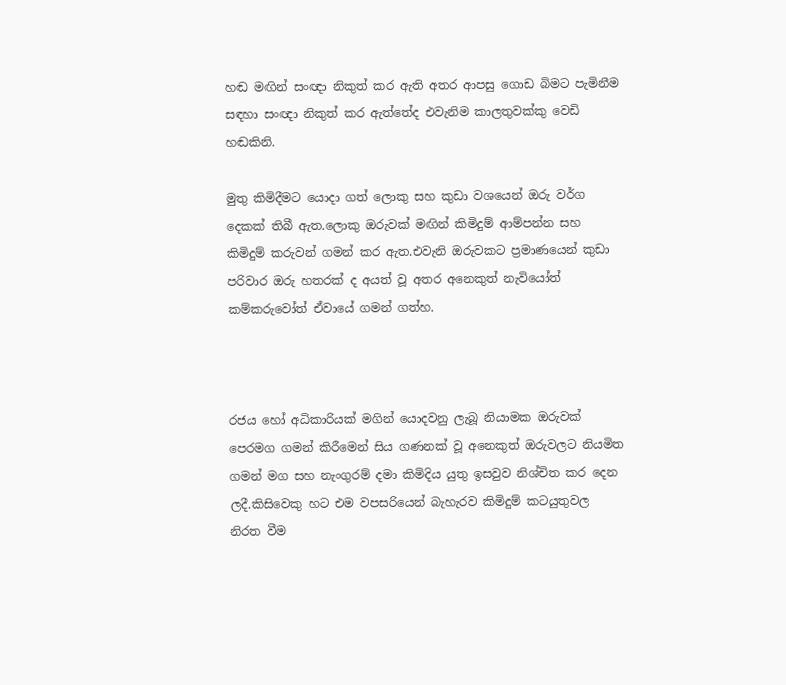හඬ මඟින් සංඥා නිකුත් කර ඇති අතර ආපසු ගොඩ බිමට පැමිනීම සඳහා සංඥා නිකුත් කර ඇත්තේද එවැනිම කාලතුවක්කු වෙඩි හඬකිනි.

මුතු කිමිදීමට යොදා ගත් ලොකු සහ කුඩා වශයෙන් ඔරු වර්ග දෙකක් තිබී ඇත.ලොකු ඔරුවක් මඟින් කිමිදුම් ආම්පන්න සහ කිමිදුම් කරුවන් ගමන් කර ඇත.එවැනි ඔරුවකට ප්‍රමාණයෙන් කුඩා පරිවාර ඔරු හතරක් ද අයත් වූ අතර අනෙකුත් නැවියෝත් කම්කරුවෝත් ඒවායේ ගමන් ගත්හ.



රජය හෝ අධිකාරියක් මගින් යොදවනු ලැබූ නියාමක ඔරුවක් පෙරමග ගමන් කිරීමෙන් සිය ගණනක් වූ අනෙකුත් ඔරුවලට නියමිත ගමන් මග සහ නැංගුරම් දමා කිමිදිය යුතු ඉසවුව නිශ්චිත කර දෙන ලදී.කිසිවෙකු හට එම වපසරියෙන් බැහැරව කිමිදුම් කටයුතුවල නිරත වීම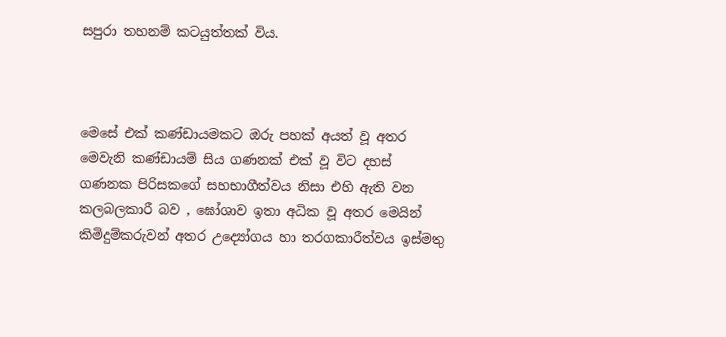සපුරා තහනම් කටයුත්තක් විය.



මෙසේ එක් කණ්ඩායමකට ඔරු පහක් අයත් වූ අතර මෙවැනි කණ්ඩායම් සිය ගණනක් එක් වූ විට දහස් ගණනක පිරිසකගේ සහභාගීත්වය නිසා එහි ඇති වන කලබලකාරී බව , ඝෝශාව ඉතා අධික වූ අතර මෙයින් කිමිදුම්කරුවන් අතර උද්‍යෝගය හා තරගකාරීත්වය ඉස්මතු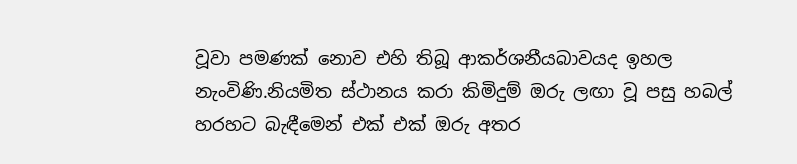වූවා පමණක් නොව එහි තිබූ ආකර්ශනීයබාවයද ඉහල නැංවිණි.නියමිත ස්ථානය කරා කිමිදුම් ඔරු ලඟා වූ පසු හබල් හරහට බැඳීමෙන් එක් එක් ඔරු අතර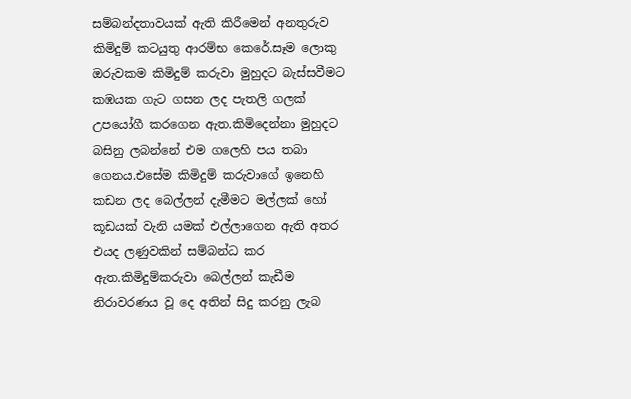සම්බන්දතාවයක් ඇති කිරීමෙන් අනතුරුව කිමිදුම් කටයුතු ආරම්භ කෙරේ.සෑම ලොකු ඔරුවකම කිමිදුම් කරුවා මුහුදට බැස්සවීමට කඹයක ගැට ගසන ලද පැතලි ගලක් උපයෝගී කරගෙන ඇත.කිමිදෙන්නා මුහුදට බසිනු ලබන්නේ එම ගලෙහි පය තබා ගෙනය.එසේම කිමිදුම් කරුවාගේ ඉනෙහි කඩන ලද බෙල්ලන් දැමීමට මල්ලක් හෝ කූඩයක් වැනි යමක් එල්ලාගෙන ඇති අතර එයද ලණුවකින් සම්බන්ධ කර ඇත.කිමිදුම්කරුවා බෙල්ලන් කැඩීම නිරාවරණය වූ දෙ අතින් සිදු කරනු ලැබ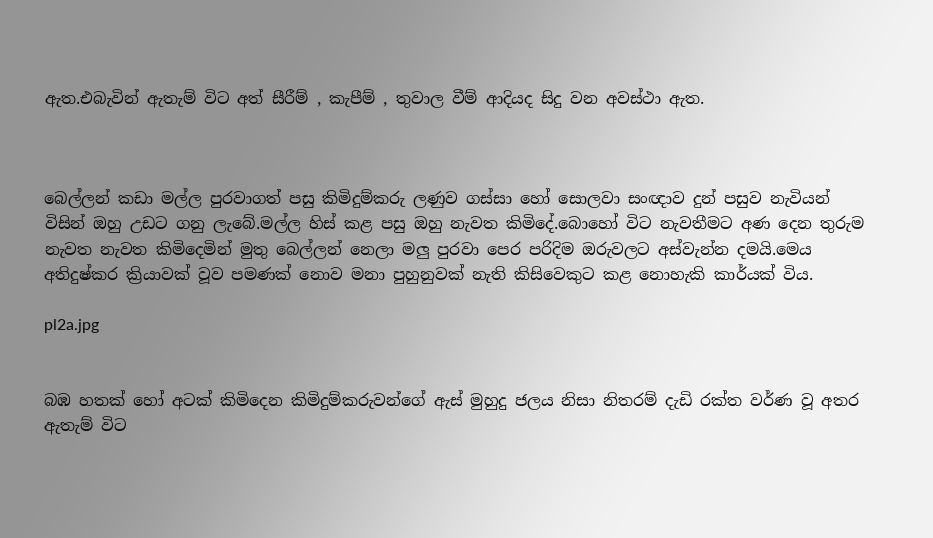ඇත.එබැවින් ඇතැම් විට අත් සීරීම් , කැපීම් , තුවාල වීම් ආදියද සිදු වන අවස්ථා ඇත.



බෙල්ලන් කඩා මල්ල පුරවාගත් පසු කිමිදුම්කරු ලණුව ගස්සා හෝ සොලවා සංඥාව දුන් පසුව නැවියන් විසින් ඔහු උඩට ගනු ලැබේ.මල්ල හිස් කළ පසු ඔහු නැවත කිමිදේ.බොහෝ විට නැවතීමට අණ දෙන තුරුම නැවත නැවත කිමිදෙමින් මුතු බෙල්ලන් නෙලා මලු පුරවා පෙර පරිදිම ඔරුවලට අස්වැන්න දමයි.මෙය අතිදුෂ්කර ක්‍රියාවක් වූව පමණක් නොව මනා පුහුනුවක් නැති කිසිවෙකුට කළ නොහැකි කාර්යක් විය.

pl2a.jpg


බඹ හතක් හෝ අටක් කිමිදෙන කිමිදුම්කරුවන්ගේ ඇස් මුහුදු ජලය නිසා නිතරම් දැඩි රක්ත වර්ණ වූ අතර ඇතැම් විට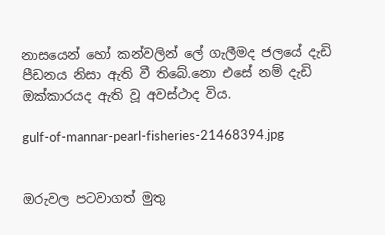නාසයෙන් හෝ කන්වලින් ලේ ගැලීමද ජලයේ දැඩි පීඩනය නිසා ඇති වී තිබේ.නො එසේ නම් දැඩි ඔක්කාරයද ඇති වූ අවස්ථාද විය.

gulf-of-mannar-pearl-fisheries-21468394.jpg


ඔරුවල පටවාගත් මුතු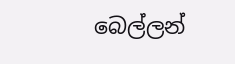බෙල්ලන්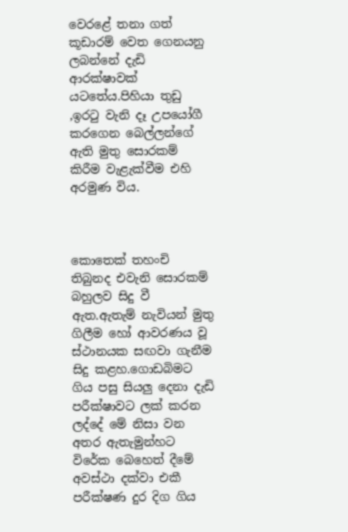වෙරළේ තනා ගත් කූඩාරම් වෙත ගෙනයනු ලබන්නේ දැඩි ආරක්ෂාවක් යටතේය.පිහියා තුඩු ,ඉරටු වැනි දෑ උපයෝගී කරගෙන බෙල්ලන්ගේ ඇති මුතු සොරකම් කිරීම වැළැක්වීම එහි අරමුණ විය.



කොතෙක් තහංචි තිබුනද එවැනි සොරකම් බහුලව සිදු වී ඇත.ඇතැම් නැවියන් මුතු ගිලීම හෝ ආවරණය වූ ස්ථානයක සඟවා ගැනීම සිදු කළහ.ගොඩබිමට ගිය පසු සියලු දෙනා දැඩි පරීක්ෂාවට ලක් කරන ලද්දේ මේ නිසා වන අතර ඇතැමුන්හට විරේක බෙහෙත් දීමේ අවස්ථා දක්වා එකී පරීක්ෂණ දුර දිග ගිය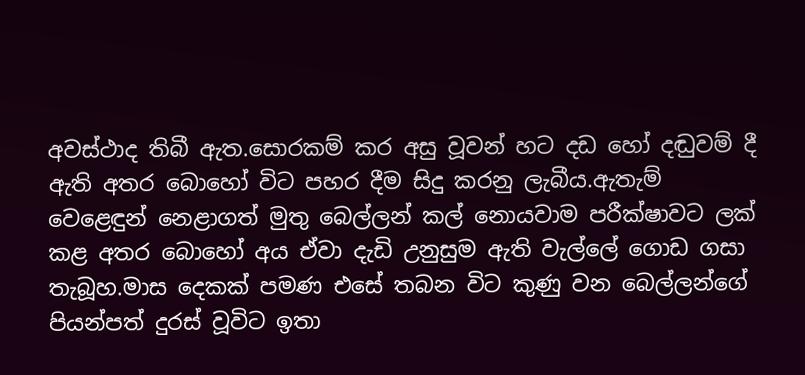අවස්ථාද තිබී ඇත.සොරකම් කර අසු වූවන් හට දඩ හෝ දඬුවම් දී ඇති අතර බොහෝ විට පහර දීම සිදු කරනු ලැබීය.ඇතැම් වෙළෙඳුන් නෙළාගත් මුතු බෙල්ලන් කල් නොයවාම පරීක්ෂාවට ලක් කළ අතර බොහෝ අය ඒවා දැඩි උනුසුම ඇති වැල්ලේ ගොඩ ගසා තැබූහ.මාස දෙකක් පමණ එසේ තබන විට කුණු වන බෙල්ලන්ගේ පියන්පත් දුරස් වූවිට ඉතා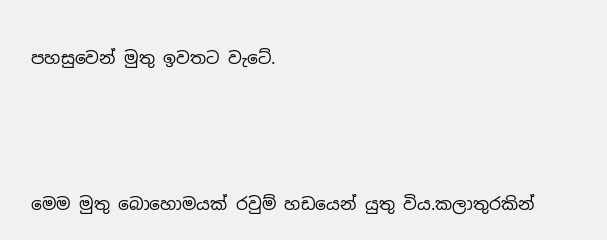පහසුවෙන් මුතු ඉවතට වැටේ.



මෙම මුතු බොහොමයක් රවුම් හඩයෙන් යුතු විය.කලාතුරකින්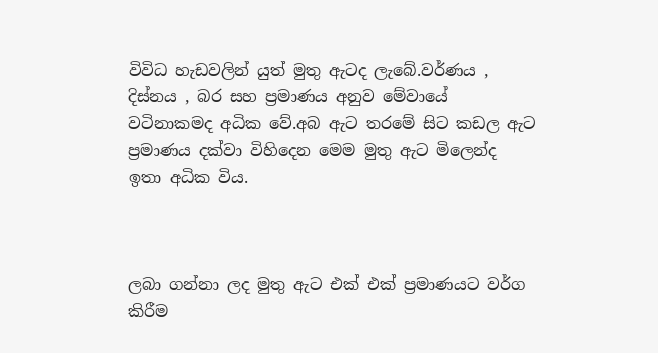විවිධ හැඩවලින් යුත් මුතු ඇටද ලැබේ.වර්ණය , දිස්නය , බර සහ ප්‍රමාණය අනුව මේවායේ වටිනාකමද අධික වේ.අබ ඇට තරමේ සිට කඩල ඇට ප්‍රමාණය දක්වා විහිදෙන මෙම මුතු ඇට මිලෙන්ද ඉතා අධික විය.



ලබා ගන්නා ලද මුතු ඇට එක් එක් ප්‍රමාණයට වර්ග කිරීම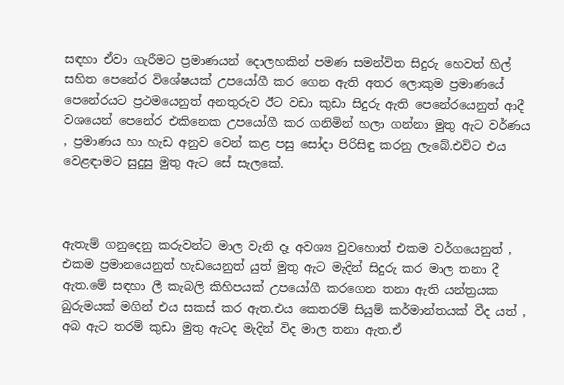සඳහා ඒවා ගැරීමට ප්‍රමාණයන් දොලහකින් පමණ සමන්විත සිදුරු හෙවත් හිල් සහිත පෙනේර විශේෂයක් උපයෝගී කර ගෙන ඇති අතර ලොකුම ප්‍රමාණයේ පෙනේරයට ප්‍රථමයෙනුත් අනතුරුව ඊට වඩා කුඩා සිදුරු ඇති පෙනේරයෙනුත් ආදී වශයෙන් පෙනේර එකිනෙක උපයෝගී කර ගනිමින් හලා ගන්නා මුතු ඇට වර්ණය , ප්‍රමාණය හා හැඩ අනුව වෙන් කළ පසු සෝදා පිරිසිඳු කරනු ලැබේ.එවිට එය වෙළඳාමට සුදුසු මුතු ඇට සේ සැලකේ.



ඇතැම් ගනුදෙනු කරුවන්ට මාල වැනි දෑ අවශ්‍ය වුවහොත් එකම වර්ගයෙනුත් , එකම ප්‍රමානයෙනුත් හැඩයෙනුත් යුත් මුතු ඇට මැදින් සිදුරු කර මාල තනා දී ඇත.මේ සඳහා ලී කැබලි කිහිපයක් උපයෝගී කරගෙන තනා ඇති යන්ත්‍රයක බුරුමයක් මගින් එය සකස් කර ඇත.එය කෙතරම් සියුම් කර්මාන්තයක් වීද යත් , අබ ඇට තරම් කුඩා මුතු ඇටද මැදින් විද මාල තනා ඇත.ඒ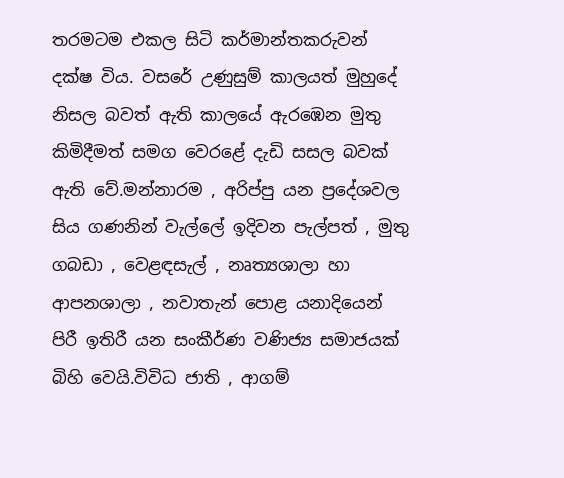තරමටම එකල සිටි කර්මාන්තකරුවන් දක්ෂ විය. වසරේ උණුසුම් කාලයත් මුහුදේ නිසල බවත් ඇති කාලයේ ඇරඹෙන මුතු කිමිදීමත් සමග වෙරළේ දැඩි සසල බවක් ඇති වේ.මන්නාරම , අරිප්පු යන ප්‍රදේශවල සිය ගණනින් වැල්ලේ ඉදිවන පැල්පත් , මුතු ගබඩා , වෙළඳසැල් , නෘත්‍යශාලා හා ආපනශාලා , නවාතැන් පොළ යනාදියෙන් පිරී ඉතිරී යන සංකීර්ණ වණිජ්‍ය සමාජයක් බිහි වෙයි.විවිධ ජාති , ආගම්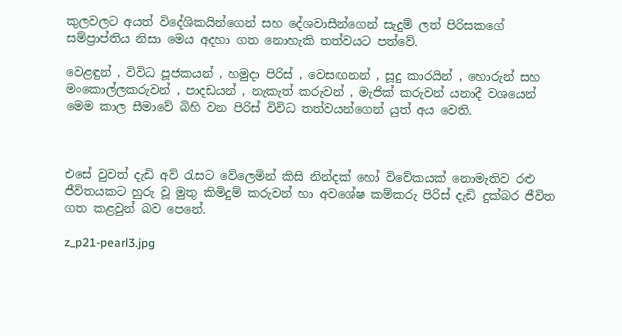කුලවලට අයත් විදේශිකයින්ගෙන් සහ දේශවාසීන්ගෙන් සැදුම් ලත් පිරිසකගේ සම්ප්‍රාප්තිය නිසා මෙය අදහා ගත නොහැකි තත්වයට පත්වේ.

වෙළඳුන් , විවිධ පූජකයන් , හමුදා පිරිස් , වෙසඟනන් , සූදු කාරයින් , හොරුන් සහ මංකොල්ලකරුවන් , පාදඩයන් , නැකැත් කරුවන් , මැජික් කරුවන් යනාදී වශයෙන් මෙම කාල සීමාවේ බිහි වන පිරිස් විවිධ තත්වයන්ගෙන් යුත් අය වෙති.



එසේ වුවත් දැඩි අව් රැසට වේලෙමින් කිසි නින්දක් හෝ විවේකයක් නොමැතිව රළු ජීවිතයකට හුරු වූ මුතු කිමිදුම් කරුවන් හා අවශේෂ කම්කරු පිරිස් දැඩි දුක්බර ජීවිත ගත කළවුන් බව පෙනේ.

z_p21-pearl3.jpg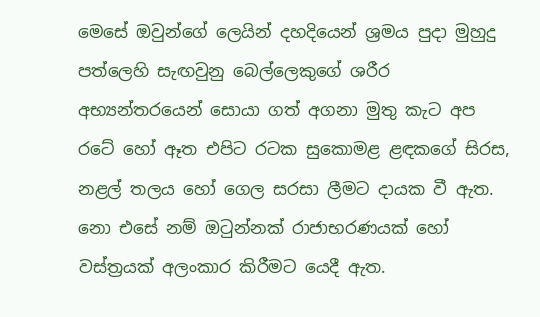මෙසේ ඔවුන්ගේ ලෙයින් දහදියෙන් ශ්‍රමය පුදා මුහුදු පත්ලෙහි සැඟවුනු බෙල්ලෙකුගේ ශරීර අභ්‍යන්තරයෙන් සොයා ගත් අගනා මුතු කැට අප රටේ හෝ ඈත එපිට රටක සුකොමළ ළඳකගේ සිරස, නළල් තලය හෝ ගෙල සරසා ලීමට දායක වී ඇත. නො එසේ නම් ඔටුන්නක් රාජාභරණයක් හෝ වස්ත්‍රයක් අලංකාර කිරීමට යෙදී ඇත.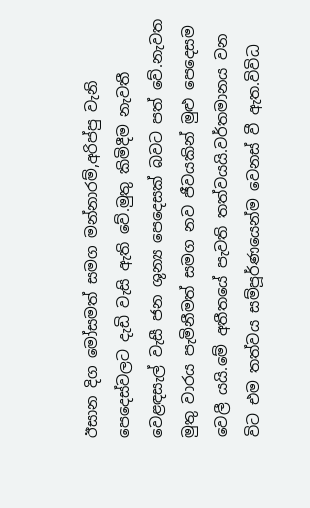ඊසාන දිග මෝසමත් සමග මන්නාරම්,අරිප්පු වැනි පෙදෙස්වලට දැඩි වැසි ඇති වේ.මුතු කිමිදීම නැවතී වෙළඳසැල් වැසී ජන ශුන්‍ය පෙදෙසක් බවට පත් වේ.නැවත මුතු වාරය පැමිනීමත් සමග නව ජීවයකින් මුළු පෙදෙසම වෙලී යයි.මේ අතීතයේ පැවති තත්වයයි.වර්තමානය වන විට එම තත්වය සම්පූර්ණයෙන්ම වෙනස් වී ඇත.විවිධ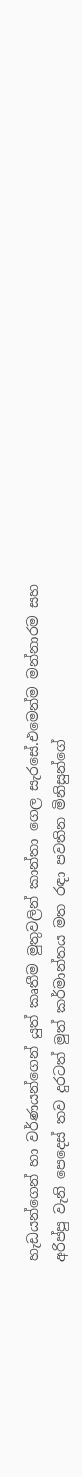හැඩයන්ගෙන් හා වර්ණයන්ගෙන් යුත් කෘතීම මුතුවලින් කාන්තා ගෙල සැරසේ.එමෙන්ම මන්නාරම සහ අරිප්පු වැනි පෙදෙස් තව දුරටත් මුත් කර්මාන්තය මත රඳා පවතින මිනිසුන්ගේ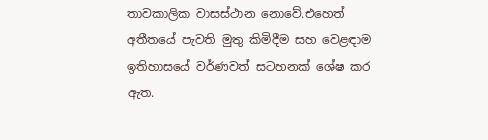තාවකාලික වාසස්ථාන නොවේ.එහෙත් අතීතයේ පැවති මුතු කිමිදීම සහ වෙළඳාම ඉතිහාසයේ වර්ණවත් සටහනක් ශේෂ කර ඇත.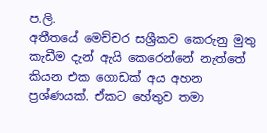ප.ලි.
අතීතයේ මෙච්චර සශ්‍රීකව කෙරුනු මුතු කැඩීම දැන් ඇයි කෙරෙන්නේ නැත්තේ කියන එක ගොඩක් අය අහන ප්‍රශ්ණයක්. ඒකට හේතුව තමා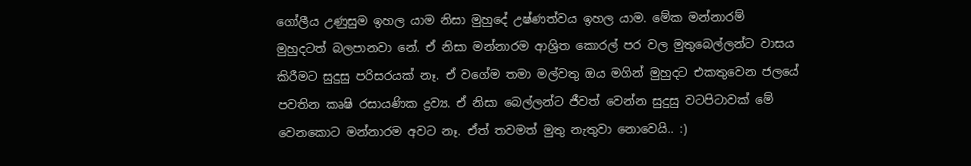ගෝලීය උණුසුම ඉහල යාම නිසා මුහුදේ උෂ්ණත්වය ඉහල යාම. මේක මන්නාරම් මුහුදටත් බලපානවා නේ. ඒ නිසා මන්නාරම ආශ්‍රිත කොරල් පර වල මුතුබෙල්ලන්ට වාසය කිරීමට සුදුසු පරිසරයක් නෑ. ඒ වගේම තමා මල්වතු ඔය මගින් මුහුදට එකතුවෙන ජලයේ පවතින කෘෂි රසායණික ද්‍රව්‍ය. ඒ නිසා බෙල්ලන්ට ජීවත් වෙන්න සුදුසු වටපිටාවක් මේ වෙනකොට මන්නාරම අවට නෑ. ඒත් තවමත් මුතු නැතුවා නොවෙයි.. :)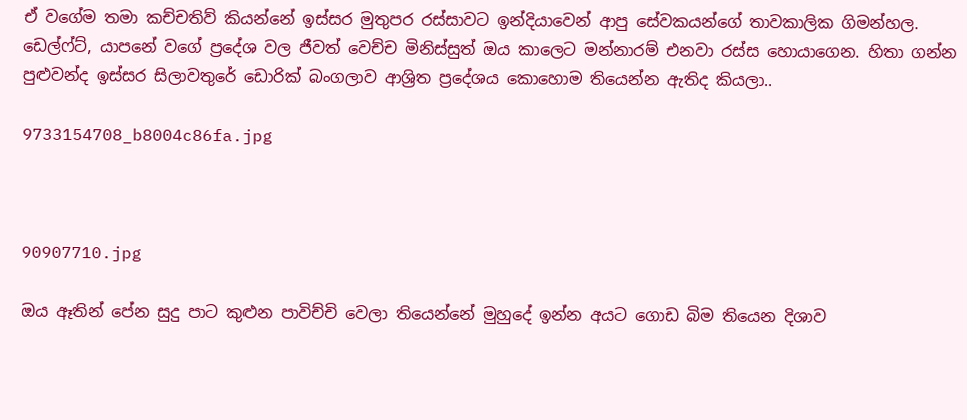ඒ වගේම තමා කච්චතිව් කියන්නේ ඉස්සර මුතුපර රස්සාවට ඉන්දියාවෙන් ආපු සේවකයන්ගේ තාවකාලික ගිමන්හල. ඩෙල්ෆ්ට්, යාපනේ වගේ ප්‍රදේශ වල ජීවත් වෙච්ච මිනිස්සුත් ඔය කාලෙට මන්නාරම් එනවා රස්ස හොයාගෙන. හිතා ගන්න පුළුවන්ද ඉස්සර සිලාවතුරේ ඩොරික් බංගලාව ආශ්‍රිත ප්‍රදේශය කොහොම තියෙන්න ඇතිද කියලා..

9733154708_b8004c86fa.jpg



90907710.jpg

ඔය ඈතින් පේන සුදු පාට කුළුන පාවිච්චි වෙලා තියෙන්නේ මුහුදේ ඉන්න අයට ගොඩ බිම තියෙන දිශාව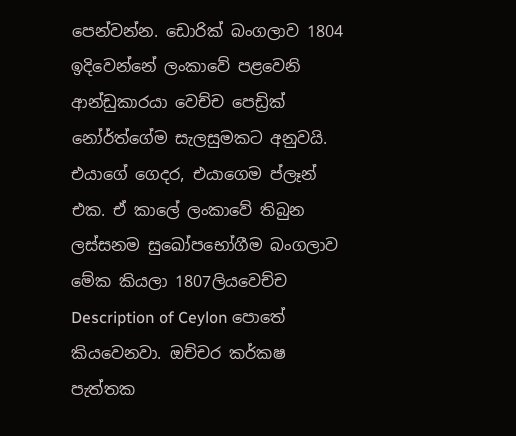පෙන්වන්න. ඩොරික් බංගලාව 1804 ඉදිවෙන්නේ ලංකාවේ පළවෙනි ආන්ඩුකාරයා වෙච්ච පෙඩ්‍රික් නෝර්ත්ගේම සැලසුමකට අනුවයි. එයාගේ ගෙදර, එයාගෙම ප්ලෑන් එක. ඒ කාලේ ලංකාවේ තිබුන ලස්සනම සුඛෝපභෝගීම බංගලාව මේක කියලා 1807ලියවෙච්ච Description of Ceylon පොතේ කියවෙනවා. ඔච්චර කර්කෂ පැත්තක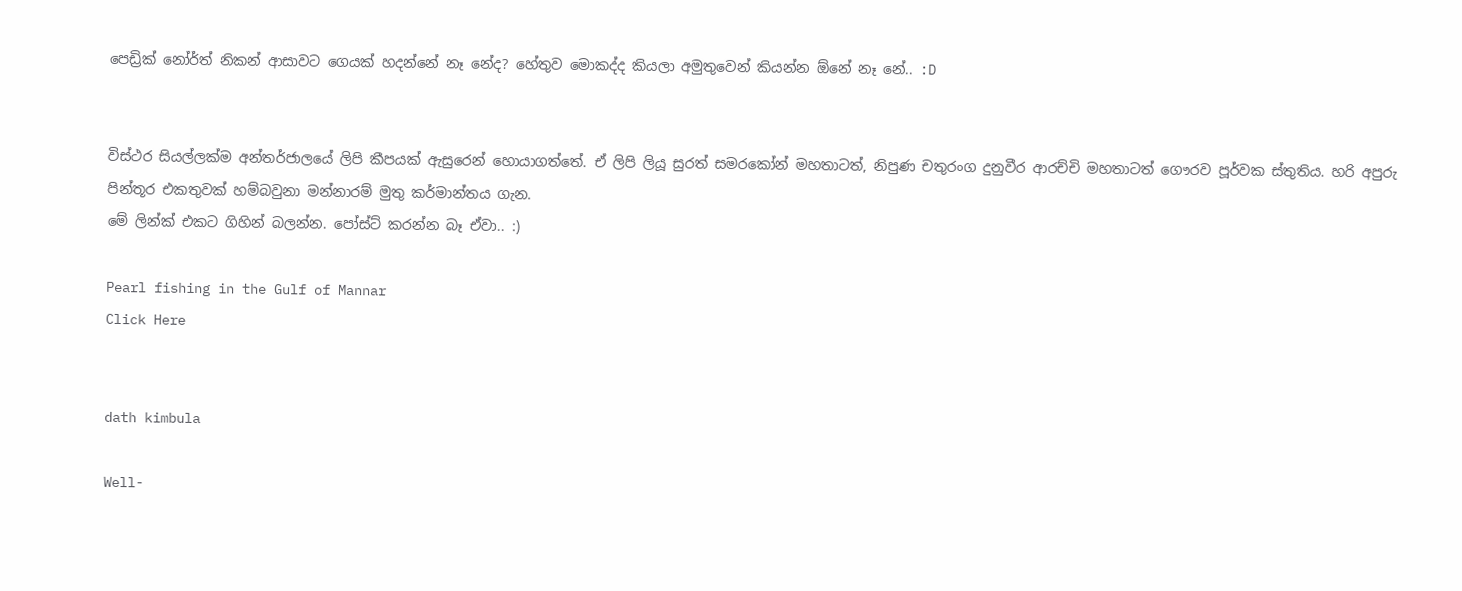පෙඩ්‍රික් නෝර්ත් නිකන් ආසාවට ගෙයක් හදන්නේ නෑ නේද? හේතුව මොකද්ද කියලා අමුතුවෙන් කියන්න ඕනේ නෑ නේ.. :D


විස්ථර සියල්ලක්ම අන්තර්ජාලයේ ලිපි කීපයක් ඇසුරෙන් හොයාගත්තේ. ඒ ලිපි ලියූ සුරත් සමරකෝන් මහතාටත්, නිපුණ චතුරංග දුනුවීර ආරච්චි මහතාටත් ගෞරව පූර්වක ස්තුතිය. හරි අපුරු පින්තූර එකතුවක් හම්බවුනා මන්නාරම් මුතු කර්මාන්තය ගැන.
මේ ලින්ක් එකට ගිහින් බලන්න. පෝස්ට් කරන්න බෑ ඒවා.. :)

Pearl fishing in the Gulf of Mannar
Click Here


dath kimbula

Well-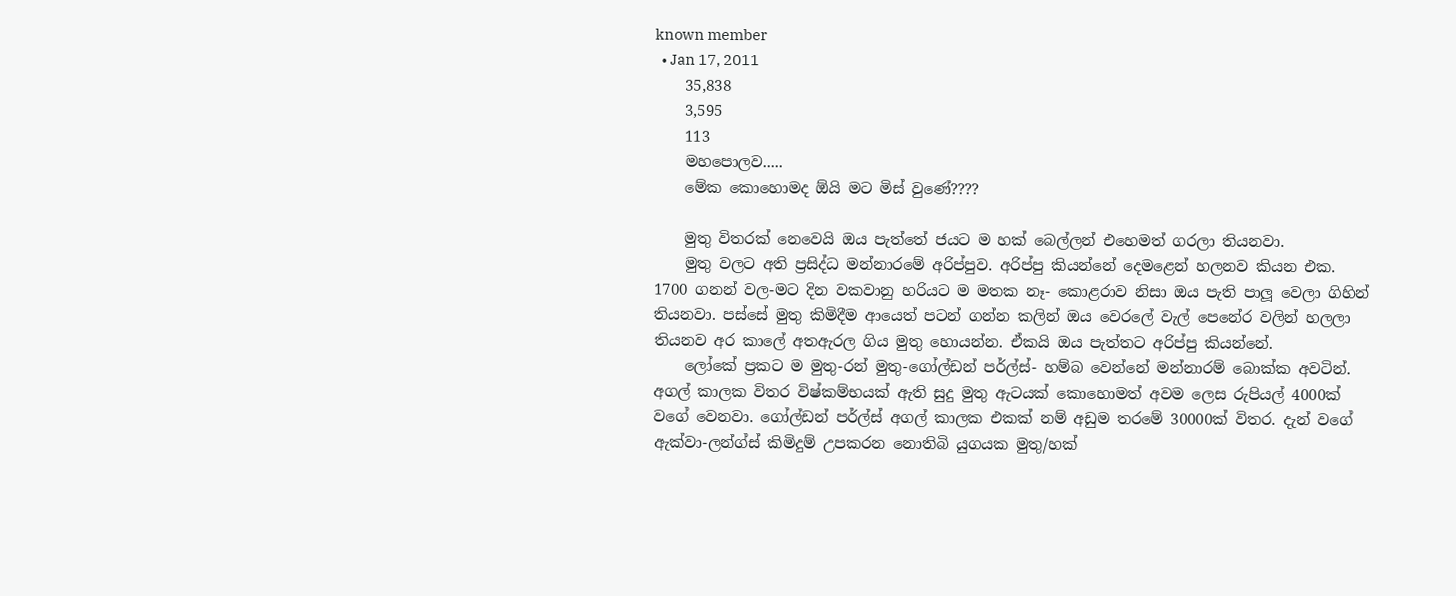known member
  • Jan 17, 2011
    35,838
    3,595
    113
    මහපොලව.....
    මේක කොහොමද ඕයි මට මිස් වුණේ????

    මුතු විතරක් නෙවෙයි ඔය පැත්තේ ජයට ම හක් බෙල්ලන් එහෙමත් ගරලා තියනවා.
    මුතු වලට අති ප්‍රසිද්ධ මන්නාරමේ අරිප්පුව. අරිප්පු කියන්නේ දෙමළෙන් හලනව කියන එක. 1700 ගනන් වල-මට දින වකවානු හරියට ම මතක නෑ- කොළරාව නිසා ඔය පැති පාලූ වෙලා ගිහින් තියනවා. පස්සේ මුතු කිමිදීම ආයෙත් පටන් ගන්න කලින් ඔය වෙරලේ වැල් පෙනේර වලින් හලලා තියනව අර කාලේ අතඇරල ගිය මුතු හොයන්න. ඒකයි ඔය පැත්තට අරිප්පු කියන්නේ.
    ලෝකේ ප්‍රකට ම මුතු-රන් මුතු-ගෝල්ඩන් පර්ල්ස්- හම්බ වෙන්නේ මන්නාරම් බොක්ක අවටින්. අගල් කාලක විතර විෂ්කම්භයක් ඇති සුදු මුතු ඇටයක් කොහොමත් අවම ලෙස රුපියල් 4000ක් වගේ වෙනවා. ගෝල්ඩන් පර්ල්ස් අගල් කාලක එකක් නම් අඩුම තරමේ 30000ක් විතර. දැන් වගේ ඇක්වා-ලන්ග්ස් කිමිදුම් උපකරන නොතිබි යුගයක මුතු/හක්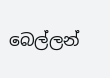බෙල්ලන්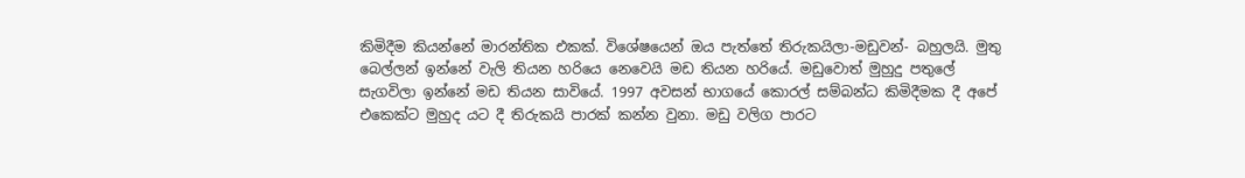කිමිදීම කියන්නේ මාරන්තික එකක්. විශේෂයෙන් ඔය පැත්තේ තිරුකයිලා-මඩුවන්- බහුලයි. මුතු බෙල්ලන් ඉන්නේ වැලි තියන හරියෙ නෙවෙයි මඩ තියන හරියේ. මඩුවොත් මුහුදු පතුලේ සැගවිලා ඉන්නේ මඩ තියන සාවියේ. 1997 අවසන් භාගයේ කොරල් සම්බන්ධ කිමිදීමක දී අපේ එකෙක්ට මුහුද යට දී තිරුකයි පාරක් කන්න වුනා. මඩු වලිග පාරට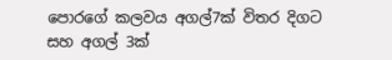පොරගේ කලවය අගල්7ක් විතර දිගට සහ අගල් 3ක්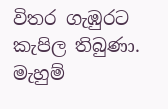විතර ගැඹුරට කැපිල තිබුණා. මැහුම්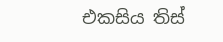එකසිය තිස්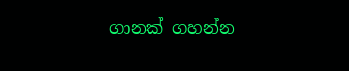ගානක් ගහන්න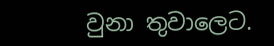වුනා තුවාලෙට.